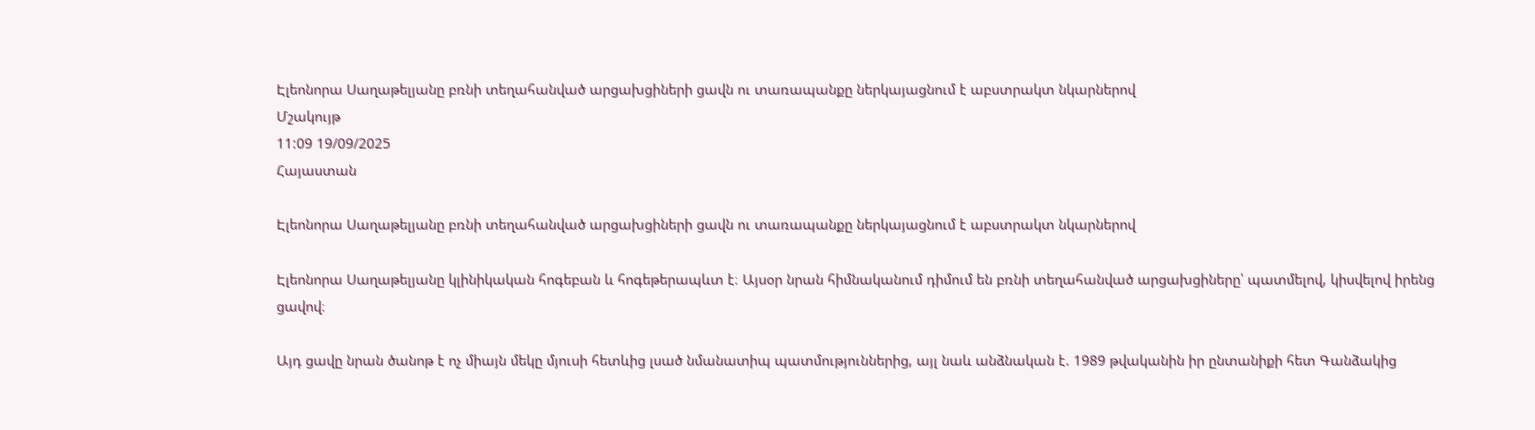Էլեոնորա Սաղաթելյանը բռնի տեղահանված արցախցիների ցավն ու տառապանքը ներկայացնում է աբստրակտ նկարներով
Մշակույթ
11:09 19/09/2025
Հայաստան

Էլեոնորա Սաղաթելյանը բռնի տեղահանված արցախցիների ցավն ու տառապանքը ներկայացնում է աբստրակտ նկարներով

Էլեոնորա Սաղաթելյանը կլինիկական հոգեբան և հոգեթերապևտ է։ Այսօր նրան հիմնականում դիմում են բռնի տեղահանված արցախցիները՝ պատմելով, կիսվելով իրենց ցավով։

Այդ ցավը նրան ծանոթ է ոչ միայն մեկը մյուսի հետևից լսած նմանատիպ պատմություններից, այլ նաև անձնական է. 1989 թվականին իր ընտանիքի հետ Գանձակից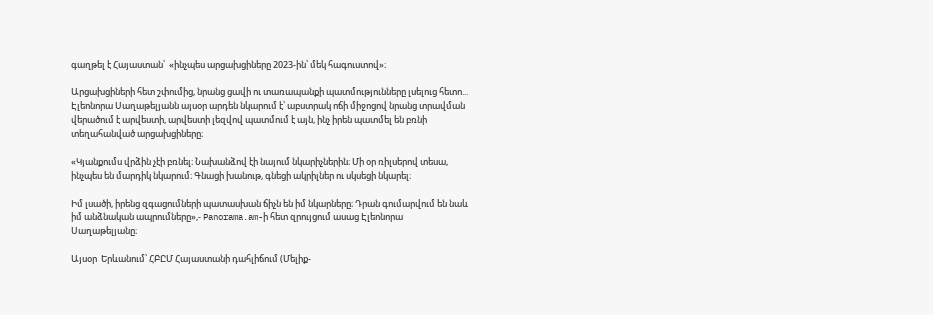գաղթել է Հայաստան՝  «ինչպես արցախցիները 2023-ին՝ մեկ հագուստով»։

Արցախցիների հետ շփումից, նրանց ցավի ու տառապանքի պատմությունները լսելուց հետո...  Էլեոնորա Սաղաթելյանն այսօր արդեն նկարում է՝ աբստրակ ոճի միջոցով նրանց տրավման վերածում է արվեստի, արվեստի լեզվով պատմում է այն, ինչ իրեն պատմել են բռնի տեղահանված արցախցիները։

«Կյանքումս վրձին չէի բռնել։ Նախանձով էի նայում նկարիչներին։ Մի օր ռիլսերով տեսա, ինչպես են մարդիկ նկարում։ Գնացի խանութ, գնեցի ակրիլներ ու սկսեցի նկարել։

Իմ լսածի, իրենց զգացումների պատասխան ճիչն են իմ նկարները։ Դրան գումարվում են նաև իմ անձնական ապրումները»,- Panorama.am-ի հետ զրույցում ասաց Էլեոնորա Սաղաթելյանը։

Այսօր  Երևանում՝ ՀԲԸՄ Հայաստանի դահլիճում (Մելիք-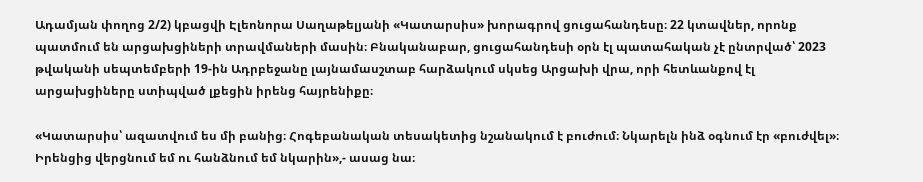Ադամյան փողոց 2/2) կբացվի Էլեոնորա Սաղաթելյանի «Կատարսիս» խորագրով ցուցահանդեսը։ 22 կտավներ, որոնք պատմում են արցախցիների տրավմաների մասին։ Բնականաբար, ցուցահանդեսի օրն էլ պատահական չէ ընտրված՝ 2023 թվականի սեպտեմբերի 19-ին Ադրբեջանը լայնամասշտաբ հարձակում սկսեց Արցախի վրա, որի հետևանքով էլ արցախցիները ստիպված լքեցին իրենց հայրենիքը։

«Կատարսիս՝ ազատվում ես մի բանից։ Հոգեբանական տեսակետից նշանակում է բուժում։ Նկարելն ինձ օգնում էր «բուժվել»։ Իրենցից վերցնում եմ ու հանձնում եմ նկարին»,- ասաց նա։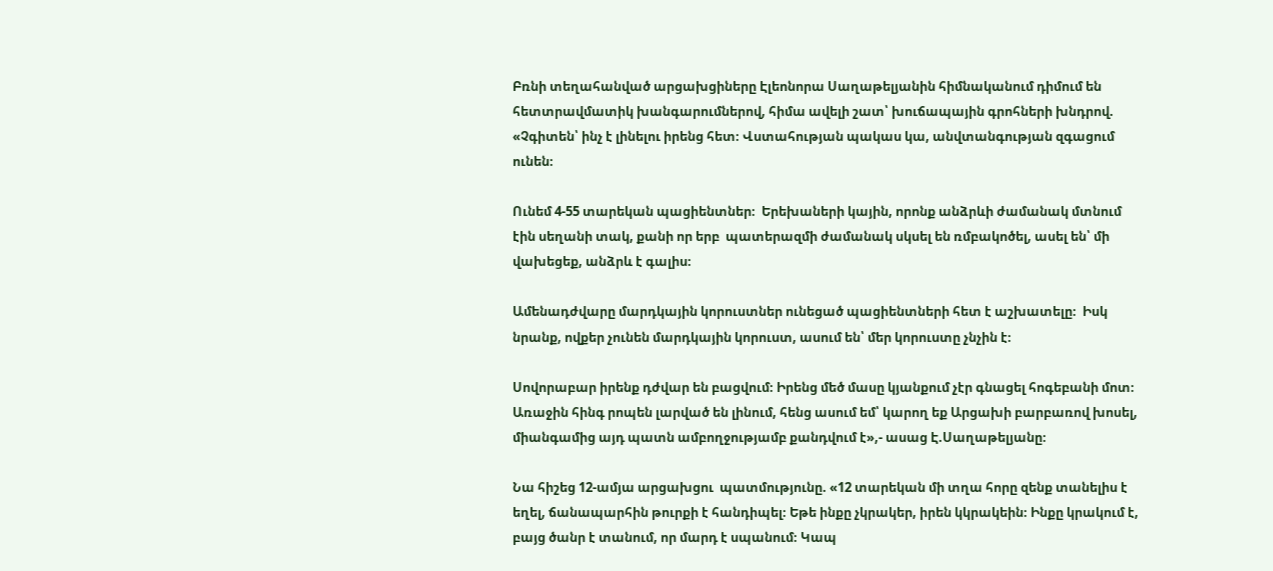Բռնի տեղահանված արցախցիները Էլեոնորա Սաղաթելյանին հիմնականում դիմում են հետտրավմատիկ խանգարումներով, հիմա ավելի շատ՝ խուճապային գրոհների խնդրով. «Չգիտեն՝ ինչ է լինելու իրենց հետ։ Վստահության պակաս կա, անվտանգության զգացում ունեն։

Ունեմ 4-55 տարեկան պացիենտներ։  Երեխաների կային, որոնք անձրևի ժամանակ մտնում էին սեղանի տակ, քանի որ երբ  պատերազմի ժամանակ սկսել են ռմբակոծել, ասել են՝ մի վախեցեք, անձրև է գալիս։

Ամենադժվարը մարդկային կորուստներ ունեցած պացիենտների հետ է աշխատելը։  Իսկ նրանք, ովքեր չունեն մարդկային կորուստ, ասում են՝ մեր կորուստը չնչին է։

Սովորաբար իրենք դժվար են բացվում։ Իրենց մեծ մասը կյանքում չէր գնացել հոգեբանի մոտ։ Առաջին հինգ րոպեն լարված են լինում, հենց ասում եմ՝ կարող եք Արցախի բարբառով խոսել, միանգամից այդ պատն ամբողջությամբ քանդվում է»,- ասաց Է.Սաղաթելյանը։

Նա հիշեց 12-ամյա արցախցու  պատմությունը. «12 տարեկան մի տղա հորը զենք տանելիս է եղել, ճանապարհին թուրքի է հանդիպել։ Եթե ինքը չկրակեր, իրեն կկրակեին։ Ինքը կրակում է, բայց ծանր է տանում, որ մարդ է սպանում։ Կապ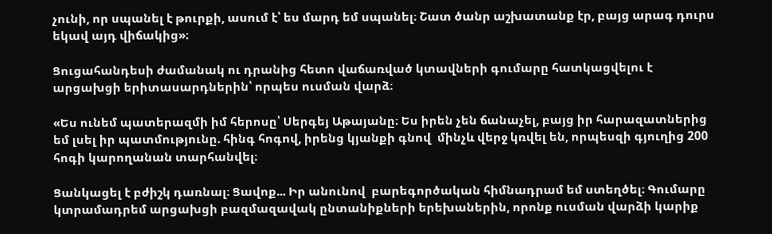չունի, որ սպանել է թուրքի, ասում է՝ ես մարդ եմ սպանել։ Շատ ծանր աշխատանք էր, բայց արագ դուրս եկավ այդ վիճակից»։

Ցուցահանդեսի ժամանակ ու դրանից հետո վաճառված կտավների գումարը հատկացվելու է արցախցի երիտասարդներին՝ որպես ուսման վարձ։

«Ես ունեմ պատերազմի իմ հերոսը՝ Սերգեյ Աթայանը։ Ես իրեն չեն ճանաչել, բայց իր հարազատներից  եմ լսել իր պատմությունը. հինգ հոգով, իրենց կյանքի գնով  մինչև վերջ կռվել են, որպեսզի գյուղից 200 հոգի կարողանան տարհանվել։

Ցանկացել է բժիշկ դառնալ։ Ցավոք... Իր անունով  բարեգործական հիմնադրամ եմ ստեղծել։ Գումարը կտրամադրեմ արցախցի բազմազավակ ընտանիքների երեխաներին, որոնք ուսման վարձի կարիք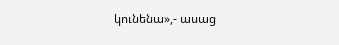կունենա»,- ասաց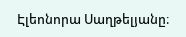Էլեոնորա Սաղթելյանը։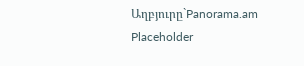Աղբյուրը`Panorama.am
Placeholder